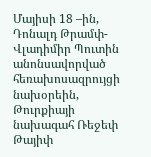Մայիսի 18 –ին, Դոնալդ Թրամփ-Վլադիմիր Պուտին անոնսավորված հեռախոսազրույցի նախօրեին, Թուրքիայի նախագահ Ռեջեփ Թայիփ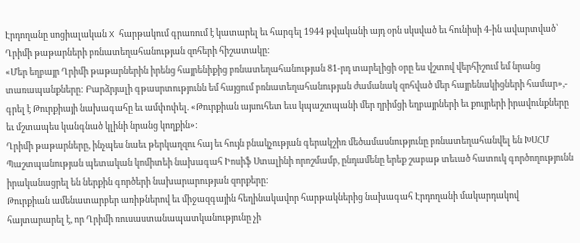Էրդողանը սոցիալական X հարթակում գրառում է կատարել եւ հարգել 1944 թվականի այդ օրն սկսված եւ հունիսի 4-ին ավարտված՝ Ղրիմի թաթարների բռնատեղահանության զոհերի հիշատակը:
«Մեր եղբայր Ղրիմի թաթարներին իրենց հայրենիքից բռնատեղահանության 81-րդ տարելիցի օրը ես վշտով վերհիշում եմ նրանց տառապանքները: Բարձրյալի գթասրտությունն եմ հայցում բռնատեղահանության ժամանակ զոհված մեր հայրենակիցների համար»,- գրել է Թուրքիայի նախագահը եւ ամփոփել. «Թուրքիան այսուհետ եւս կպաշտպանի մեր ղրիմցի եղբայրների եւ քույրերի իրավունքները եւ մշտապես կանգնած կլինի նրանց կողքին»:
Ղրիմի թաթարները, ինչպես նաեւ թերկաղզու հայ եւ հույն բնակչության գերակշիռ մեծամասնությունը բռնատեղահանվել են ԽՍՀՄ Պաշտպանության պետական կոմիտեի նախագահ Իոսիֆ Ստալինի որոշմամբ, ընդամենը երեք շաբաթ տեւած հատուկ գործողությունն իրականացրել են ներքին գործերի նախարարության զորքերը:
Թուրքիան ամենատարբեր առիթներով եւ միջազգային հեղինակավոր հարթակներից նախագահ Էրդողանի մակարդակով հայտարարել է, որ Ղրիմի ռուսաստանապատկանությունը չի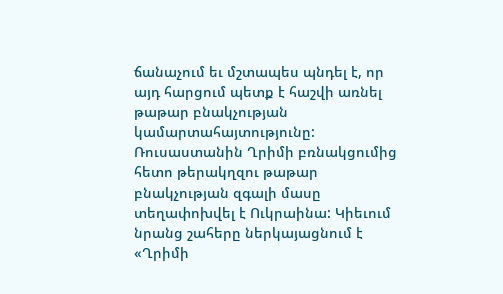ճանաչում եւ մշտապես պնդել է, որ այդ հարցում պետք է հաշվի առնել թաթար բնակչության կամարտահայտությունը: Ռուսաստանին Ղրիմի բռնակցումից հետո թերակղզու թաթար բնակչության զգալի մասը տեղափոխվել է Ուկրաինա: Կիեւում նրանց շահերը ներկայացնում է «Ղրիմի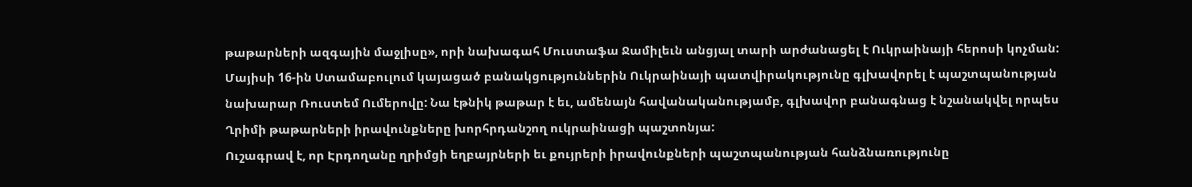թաթարների ազգային մաջլիսը», որի նախագահ Մուստաֆա Ջամիլեւն անցյալ տարի արժանացել է Ուկրաինայի հերոսի կոչման:
Մայիսի 16-ին Ստամաբուլում կայացած բանակցություններին Ուկրաինայի պատվիրակությունը գլխավորել է պաշտպանության նախարար Ռուստեմ Ումերովը: Նա էթնիկ թաթար է եւ, ամենայն հավանականությամբ, գլխավոր բանագնաց է նշանակվել որպես Ղրիմի թաթարների իրավունքները խորհրդանշող ուկրաինացի պաշտոնյա:
Ուշագրավ է, որ Էրդողանը ղրիմցի եղբայրների եւ քույրերի իրավունքների պաշտպանության հանձնառությունը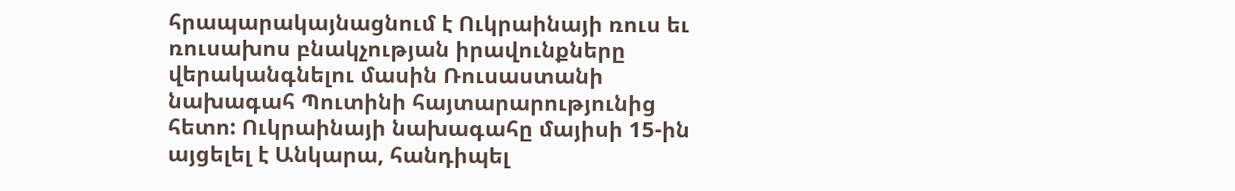հրապարակայնացնում է Ուկրաինայի ռուս եւ ռուսախոս բնակչության իրավունքները վերականգնելու մասին Ռուսաստանի նախագահ Պուտինի հայտարարությունից հետո: Ուկրաինայի նախագահը մայիսի 15-ին այցելել է Անկարա, հանդիպել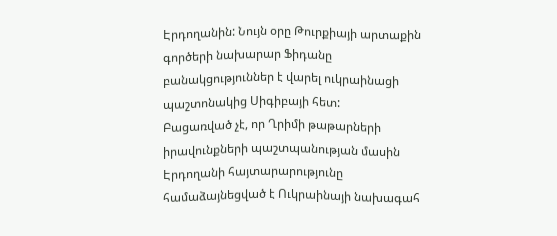Էրդողանին: Նույն օրը Թուրքիայի արտաքին գործերի նախարար Ֆիդանը բանակցություններ է վարել ուկրաինացի պաշտոնակից Սիգիբայի հետ:
Բացառված չէ, որ Ղրիմի թաթարների իրավունքների պաշտպանության մասին Էրդողանի հայտարարությունը համաձայնեցված է Ուկրաինայի նախագահ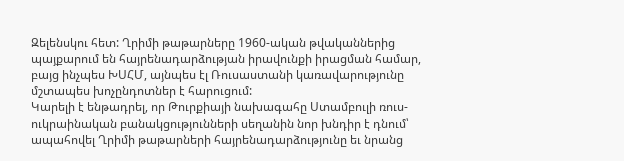Զելենսկու հետ: Ղրիմի թաթարները 1960-ական թվականներից պայքարում են հայրենադարձության իրավունքի իրացման համար, բայց ինչպես ԽՍՀՄ, այնպես էլ Ռուսաստանի կառավարությունը մշտապես խոչընդոտներ է հարուցում:
Կարելի է ենթադրել, որ Թուրքիայի նախագահը Ստամբուլի ռուս-ուկրաինական բանակցությունների սեղանին նոր խնդիր է դնում՝ ապահովել Ղրիմի թաթարների հայրենադարձությունը եւ նրանց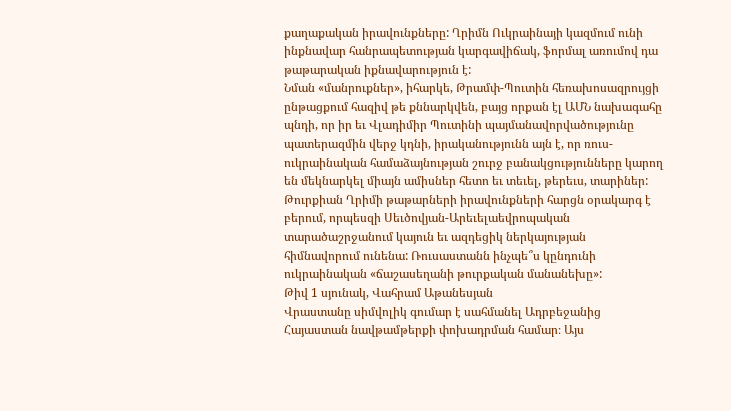քաղաքական իրավունքները: Ղրիմն Ուկրաինայի կազմում ունի ինքնավար հանրապետության կարգավիճակ, ֆորմալ առումով դա թաթարական իքնավարություն է:
Նման «մանրուքներ», իհարկե, Թրամփ-Պուտին հեռախոսազրույցի ընթացքում հազիվ թե քննարկվեն, բայց որքան էլ ԱՄՆ նախագահը պնդի, որ իր եւ Վլադիմիր Պուտինի պայմանավորվածությունը պատերազմին վերջ կդնի, իրականությունն այն է, որ ռուս-ուկրաինական համաձայնության շուրջ բանակցությունները կարող են մեկնարկել միայն ամիսներ հետո եւ տեւել, թերեւս, տարիներ: Թուրքիան Ղրիմի թաթարների իրավունքների հարցն օրակարգ է բերում, որպեսզի Սեւծովյան-Արեւելաեվրոպական տարածաշրջանում կայուն եւ ազդեցիկ ներկայության հիմնավորում ունենա: Ռուսաստանն ինչպե՞ս կընդունի ուկրաինական «ճաշասեղանի թուրքական մանանեխը»:
Թիվ 1 սյունակ, Վահրամ Աթանեսյան
Վրաստանը սիմվոլիկ գումար է սահմանել Ադրբեջանից Հայաստան նավթամթերքի փոխադրման համար։ Այս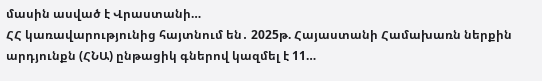մասին ասված է Վրաստանի…
ՀՀ կառավարությունից հայտնում են․ 2025թ. Հայաստանի Համախառն ներքին արդյունքն (ՀՆԱ) ընթացիկ գներով կազմել է 11…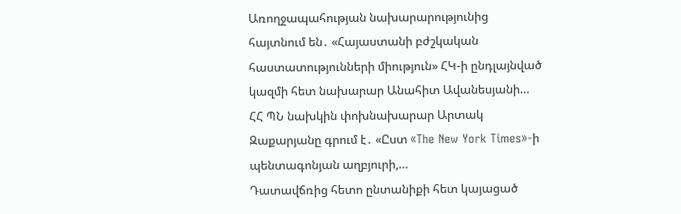Առողջապահության նախարարությունից հայտնում են․ «Հայաստանի բժշկական հաստատությունների միություն» ՀԿ-ի ընդլայնված կազմի հետ նախարար Անահիտ Ավանեսյանի…
ՀՀ ՊՆ նախկին փոխնախարար Արտակ Զաքարյանը գրում է․ «Ըստ «The New York Times»-ի պենտագոնյան աղբյուրի,…
Դատավճռից հետո ընտանիքի հետ կայացած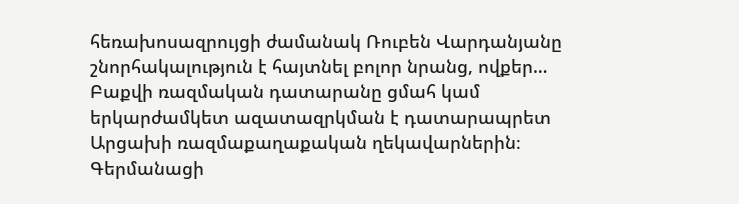հեռախոսազրույցի ժամանակ Ռուբեն Վարդանյանը շնորհակալություն է հայտնել բոլոր նրանց, ովքեր…
Բաքվի ռազմական դատարանը ցմահ կամ երկարժամկետ ազատազրկման է դատարապրետ Արցախի ռազմաքաղաքական ղեկավարներին։ Գերմանացի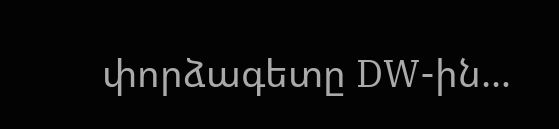փորձագետը DW-ին…